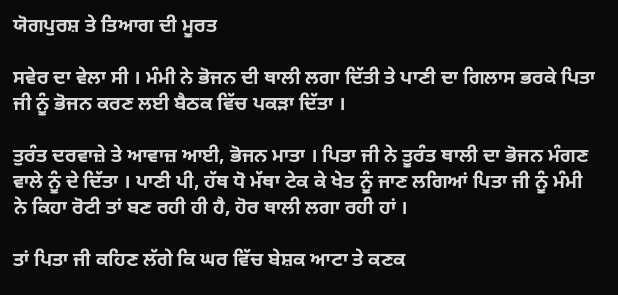ਯੋਗਪੁਰਸ਼ ਤੇ ਤਿਆਗ ਦੀ ਮੂਰਤ

ਸਵੇਰ ਦਾ ਵੇਲਾ ਸੀ । ਮੰਮੀ ਨੇ ਭੋਜਨ ਦੀ ਥਾਲੀ ਲਗਾ ਦਿੱਤੀ ਤੇ ਪਾਣੀ ਦਾ ਗਿਲਾਸ ਭਰਕੇ ਪਿਤਾ ਜੀ ਨੂੰ ਭੋਜਨ ਕਰਣ ਲਈ ਬੈਠਕ ਵਿੱਚ ਪਕੜਾ ਦਿੱਤਾ ।

ਤੁਰੰਤ ਦਰਵਾਜ਼ੇ ਤੇ ਆਵਾਜ਼ ਆਈ, ਭੋਜਨ ਮਾਤਾ । ਪਿਤਾ ਜੀ ਨੇ ਤੂਰੰਤ ਥਾਲੀ ਦਾ ਭੋਜਨ ਮੰਗਣ ਵਾਲੇ ਨੂੰ ਦੇ ਦਿੱਤਾ । ਪਾਣੀ ਪੀ, ਹੱਥ ਧੋ ਮੱਥਾ ਟੇਕ ਕੇ ਖੇਤ ਨੂੰ ਜਾਣ ਲਗਿਆਂ ਪਿਤਾ ਜੀ ਨੂੰ ਮੰਮੀ ਨੇ ਕਿਹਾ ਰੋਟੀ ਤਾਂ ਬਣ ਰਹੀ ਹੀ ਹੈ, ਹੋਰ ਥਾਲੀ ਲਗਾ ਰਹੀ ਹਾਂ ।

ਤਾਂ ਪਿਤਾ ਜੀ ਕਹਿਣ ਲੱਗੇ ਕਿ ਘਰ ਵਿੱਚ ਬੇਸ਼ਕ ਆਟਾ ਤੇ ਕਣਕ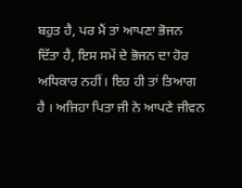ਬਹੁਤ ਹੈ, ਪਰ ਮੈਂ ਤਾਂ ਆਪਣਾ ਭੋਜਨ ਦਿੱਤਾ ਹੈ, ਇਸ ਸਮੇਂ ਦੇ ਭੋਜਨ ਦਾ ਹੋਰ ਅਧਿਕਾਰ ਨਹੀਂ। ਇਹ ਹੀ ਤਾਂ ਤਿਆਗ ਹੈ । ਅਜਿਹਾ ਪਿਤਾ ਜੀ ਨੇ ਆਪਣੇ ਜੀਵਨ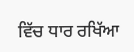ਵਿੱਚ ਧਾਰ ਰਖਿੱਆ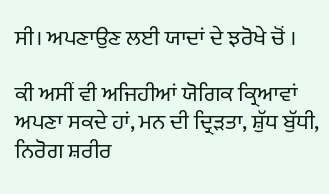ਸੀ। ਅਪਣਾਉਣ ਲਈ ਯਾਦਾਂ ਦੇ ਝਰੋਖੇ ਚੋਂ ।

ਕੀ ਅਸੀਂ ਵੀ ਅਜਿਹੀਆਂ ਯੋਗਿਕ ਕ੍ਰਿਆਵਾਂ ਅਪਣਾ ਸਕਦੇ ਹਾਂ, ਮਨ ਦੀ ਦ੍ਰਿੜਤਾ, ਸ਼ੁੱਧ ਬੁੱਧੀ, ਨਿਰੋਗ ਸ਼ਰੀਰ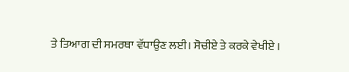ਤੇ ਤਿਆਗ ਦੀ ਸਮਰਥਾ ਵੱਧਾਉਣ ਲਈ। ਸੋਚੀਏ ਤੇ ਕਰਕੇ ਵੇਖੀਏ ।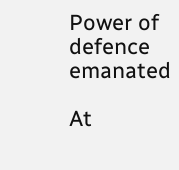Power of defence emanated

At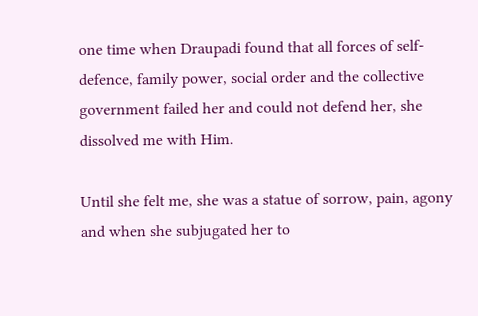one time when Draupadi found that all forces of self-defence, family power, social order and the collective government failed her and could not defend her, she dissolved me with Him.

Until she felt me, she was a statue of sorrow, pain, agony and when she subjugated her to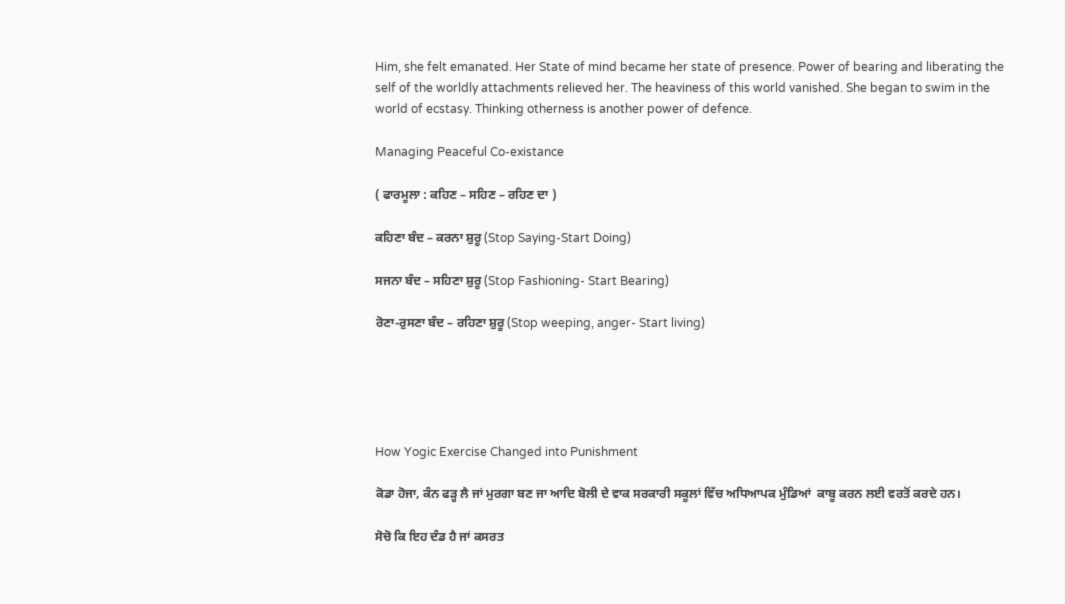Him, she felt emanated. Her State of mind became her state of presence. Power of bearing and liberating the self of the worldly attachments relieved her. The heaviness of this world vanished. She began to swim in the world of ecstasy. Thinking otherness is another power of defence.

Managing Peaceful Co-existance

( ਫਾਰਮੂਲਾ : ਕਹਿਣ – ਸਹਿਣ – ਰਹਿਣ ਦਾ )

ਕਹਿਣਾ ਬੰਦ – ਕਰਨਾ ਸ਼ੁਰੂ (Stop Saying-Start Doing)

ਸਜਨਾ ਬੰਦ – ਸਹਿਣਾ ਸ਼ੁਰੂ (Stop Fashioning- Start Bearing)

ਰੋਣਾ-ਰੁਸਣਾ ਬੰਦ – ਰਹਿਣਾ ਸ਼ੁਰੂ (Stop weeping, anger- Start living)





How Yogic Exercise Changed into Punishment

ਕੋਡਾ ਹੋਜਾ, ਕੰਨ ਫੜ੍ਹ ਲੈ ਜਾਂ ਮੁਰਗਾ ਬਣ ਜਾ ਆਦਿ ਬੋਲੀ ਦੇ ਵਾਕ ਸਰਕਾਰੀ ਸਕੂਲਾਂ ਵਿੱਚ ਅਧਿਆਪਕ ਮੁੰਡਿਆਂ  ਕਾਬੂ ਕਰਨ ਲਈ ਵਰਤੋਂ ਕਰਦੇ ਹਨ।

ਸੋਚੋ ਕਿ ਇਹ ਦੰਡ ਹੈ ਜਾਂ ਕਸਰਤ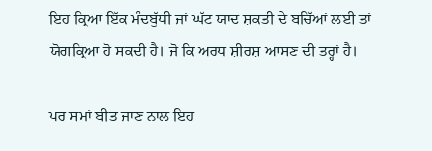ਇਹ ਕ੍ਰਿਆ ਇੱਕ ਮੰਦਬੁੱਧੀ ਜਾਂ ਘੱਟ ਯਾਦ ਸ਼ਕਤੀ ਦੇ ਬਚਿੱਆਂ ਲਈ ਤਾਂ ਯੋਗਕ੍ਰਿਆ ਹੋ ਸਕਦੀ ਹੈ। ਜੋ ਕਿ ਅਰਧ ਸ਼ੀਰਸ਼ ਆਸਣ ਦੀ ਤਰ੍ਹਾਂ ਹੈ।

ਪਰ ਸਮਾਂ ਬੀਤ ਜਾਣ ਨਾਲ ਇਹ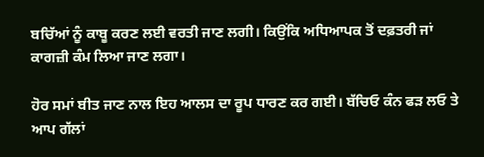ਬਚਿੱਆਂ ਨੂੰ ਕਾਬੂ ਕਰਣ ਲਈ ਵਰਤੀ ਜਾਣ ਲਗੀ। ਕਿਉਂਕਿ ਅਧਿਆਪਕ ਤੋਂ ਦਫ਼ਤਰੀ ਜਾਂ ਕਾਗਜ਼ੀ ਕੰਮ ਲਿਆ ਜਾਣ ਲਗਾ।

ਹੋਰ ਸਮਾਂ ਬੀਤ ਜਾਣ ਨਾਲ ਇਹ ਆਲਸ ਦਾ ਰੂਪ ਧਾਰਣ ਕਰ ਗਈ। ਬੱਚਿਓ ਕੰਨ ਫੜ ਲਓ ਤੇ ਆਪ ਗੱਲਾਂ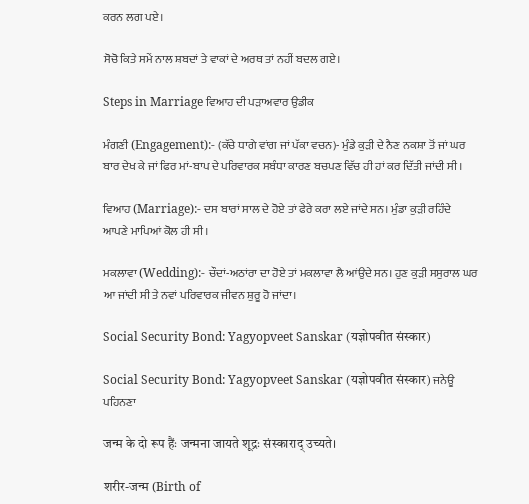ਕਰਨ ਲਗ ਪਏ।

ਸੋਚੋ ਕਿਤੇ ਸਮੇਂ ਨਾਲ ਸ਼ਬਦਾਂ ਤੇ ਵਾਕਾਂ ਦੇ ਅਰਥ ਤਾਂ ਨਹੀਂ ਬਦਲ ਗਏ।

Steps in Marriage ਵਿਆਹ ਦੀ ਪੜਾਅਵਾਰ ਉਡੀਕ

ਮੰਗਣੀ (Engagement):- (ਕੱਚੇ ਧਾਗੇ ਵਾਂਗ ਜਾਂ ਪੱਕਾ ਵਚਨ)- ਮੁੰਡੇ ਕੁੜੀ ਦੇ ਨੈਣ ਨਕਸ਼ਾ ਤੋਂ ਜਾਂ ਘਰ ਬਾਰ ਦੇਖ ਕੇ ਜਾਂ ਫਿਰ ਮਾਂ-ਬਾਪ ਦੇ ਪਰਿਵਾਰਕ ਸਬੰਧਾ ਕਾਰਣ ਬਚਪਣ ਵਿੱਚ ਹੀ ਹਾਂ ਕਰ ਦਿੱਤੀ ਜਾਂਦੀ ਸੀ।

ਵਿਆਹ (Marriage):- ਦਸ ਬਾਰਾਂ ਸਾਲ ਦੇ ਹੋਏ ਤਾਂ ਫੇਰੇ ਕਰਾ ਲਏ ਜਾਂਦੇ ਸਨ। ਮੁੰਡਾ ਕੁੜੀ ਰਹਿੰਦੇ ਆਪਣੇ ਮਾਪਿਆਂ ਕੋਲ ਹੀ ਸੀ।

ਮਕਲਾਵਾ (Wedding):- ਚੌਦਾਂ-ਅਠਾਂਰਾ ਦਾ ਹੋਏ ਤਾਂ ਮਕਲਾਵਾ ਲੈ ਆਂਉਦੇ ਸਨ। ਹੁਣ ਕੁੜੀ ਸਸੁਰਾਲ ਘਰ ਆ ਜਾਂਦੀ ਸੀ ਤੇ ਨਵਾਂ ਪਰਿਵਾਰਕ ਜੀਵਨ ਸ਼ੁਰੂ ਹੋ ਜਾਂਦਾ।

Social Security Bond: Yagyopveet Sanskar (यज्ञोपवीत संस्कार)

Social Security Bond: Yagyopveet Sanskar (यज्ञोपवीत संस्कार) ਜਨੇਊ ਪਹਿਨਣਾ

जन्म के दो रूप हैंः जन्मना जायते शूद्रः संस्काराद् उच्यते।

शरीर-जन्म (Birth of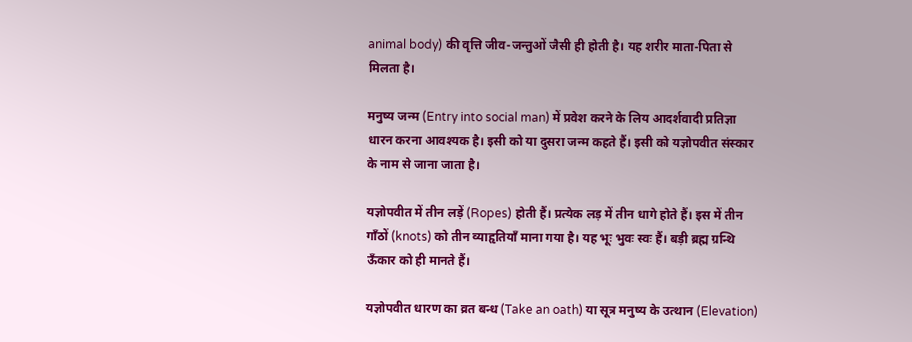animal body) की वृत्ति जीव-जन्तुओं जैसी ही होती है। यह शरीर माता-पिता से मिलता है।

मनुष्य जन्म (Entry into social man) में प्रवेश करने के लिय आदर्शवादी प्रतिज्ञा धारन करना आवश्यक है। इसी को या दुसरा जन्म कहते हैं। इसी को यज्ञोपवीत संस्कार के नाम से जाना जाता है।

यज्ञोपवीत में तीन लड़ें (Ropes) होती हैं। प्रत्येक लड़ में तीन धागे होते हैं। इस में तीन गाँठों (knots) को तीन व्याहृतियाँ माना गया है। यह भूः भुवः स्वः हैं। बड़ी ब्रह्म ग्रन्थि ऊँकार को ही मानते हैं।

यज्ञोपवीत धारण का व्रत बन्ध (Take an oath) या सूत्र मनुष्य के उत्थान (Elevation)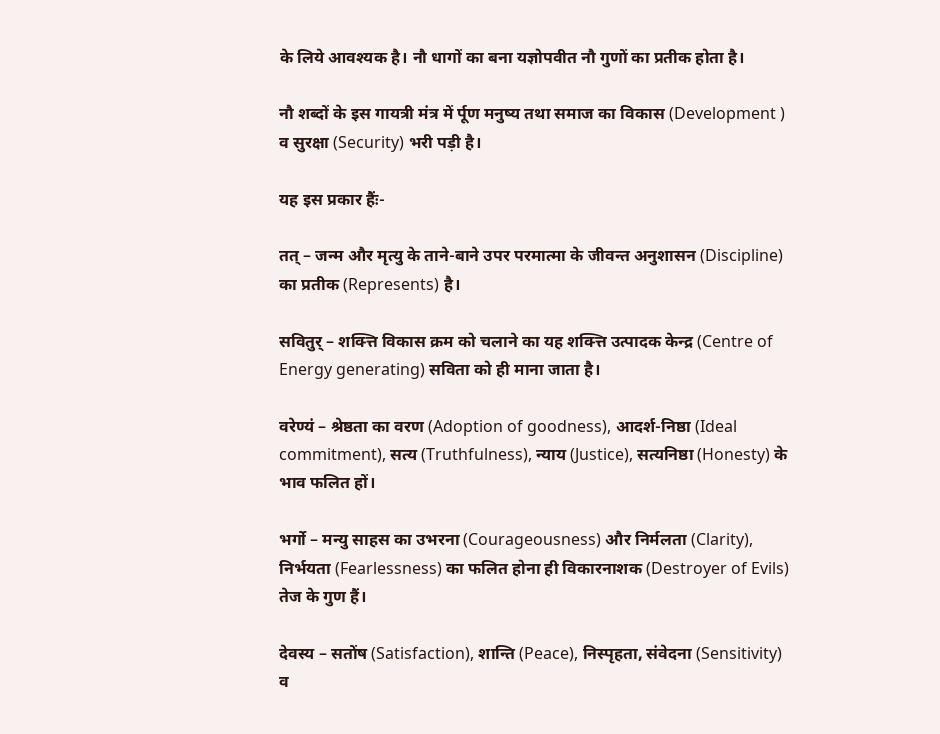के लिये आवश्यक है। नौ धागों का बना यज्ञोपवीत नौ गुणों का प्रतीक होता है।

नौ शब्दों के इस गायत्री मंत्र में र्पूण मनुष्य तथा समाज का विकास (Development ) व सुरक्षा (Security) भरी पड़ी है।

यह इस प्रकार हैंः-

तत् – जन्म और मृत्यु के ताने-बाने उपर परमात्मा के जीवन्त अनुशासन (Discipline) का प्रतीक (Represents) है।

सवितुर् – शक्त्ति विकास क्रम को चलाने का यह शक्त्ति उत्पादक केन्द्र (Centre of Energy generating) सविता को ही माना जाता है।

वरेण्यं – श्रेष्ठता का वरण (Adoption of goodness), आदर्श-निष्ठा (Ideal commitment), सत्य (Truthfulness), न्याय (Justice), सत्यनिष्ठा (Honesty) के भाव फलित हों।

भर्गो – मन्यु साहस का उभरना (Courageousness) और निर्मलता (Clarity), निर्भयता (Fearlessness) का फलित होना ही विकारनाशक (Destroyer of Evils) तेज के गुण हैं।

देवस्य – सतोंष (Satisfaction), शान्ति (Peace), निस्पृहता, संवेदना (Sensitivity) व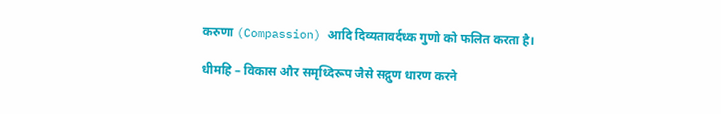करुणा (Compassion) आदि दिव्यतावर्दध्क गुणो को फलित करता है।

धीमहि – विकास और समृध्दिरूप जैसे सद्गुण धारण करने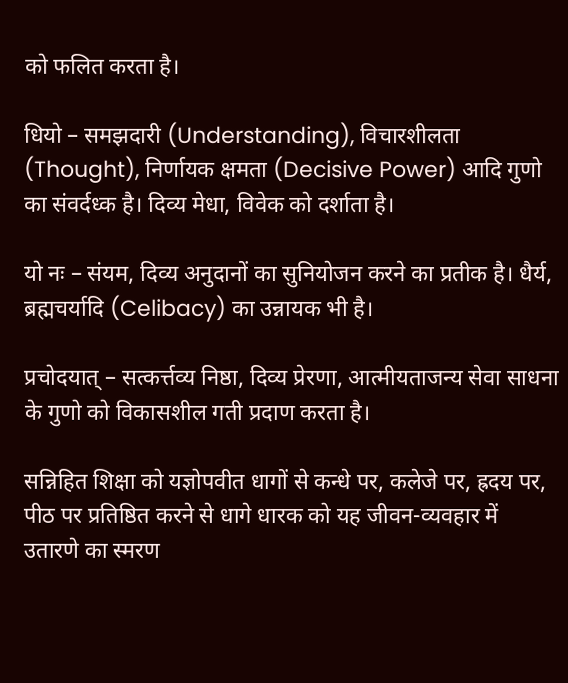को फलित करता है।

धियो – समझदारी (Understanding), विचारशीलता (Thought), निर्णायक क्षमता (Decisive Power) आदि गुणो का संवर्दध्क है। दिव्य मेधा, विवेक को दर्शाता है।

यो नः – संयम, दिव्य अनुदानों का सुनियोजन करने का प्रतीक है। धैर्य, ब्रह्मचर्यादि (Celibacy) का उन्नायक भी है।

प्रचोदयात् – सत्कर्त्तव्य निष्ठा, दिव्य प्रेरणा, आत्मीयताजन्य सेवा साधना के गुणो को विकासशील गती प्रदाण करता है।

सन्निहित शिक्षा को यज्ञोपवीत धागों से कन्धे पर, कलेजे पर, ह्रदय पर, पीठ पर प्रतिष्ठित करने से धागे धारक को यह जीवन-व्यवहार में उतारणे का स्मरण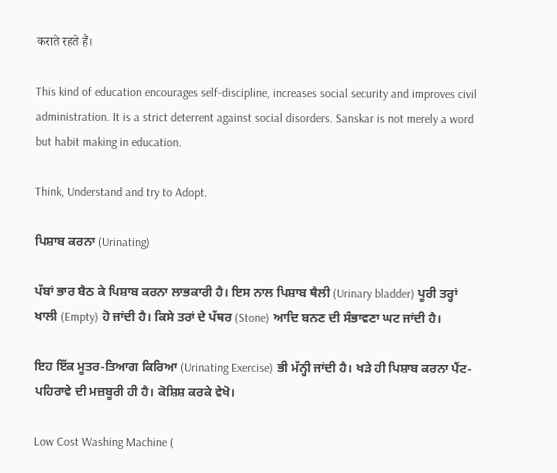कराते रहते हैं।

This kind of education encourages self-discipline, increases social security and improves civil administration. It is a strict deterrent against social disorders. Sanskar is not merely a word but habit making in education.

Think, Understand and try to Adopt.

ਪਿਸ਼ਾਬ ਕਰਨਾ (Urinating)

ਪੱਬਾਂ ਭਾਰ ਬੈਠ ਕੇ ਪਿਸ਼ਾਬ ਕਰਨਾ ਲਾਭਕਾਰੀ ਹੈ। ਇਸ ਨਾਲ ਪਿਸ਼ਾਬ ਥੈਲੀ (Urinary bladder) ਪੂਰੀ ਤਰ੍ਹਾਂ ਖਾਲੀ (Empty) ਹੋ ਜਾਂਦੀ ਹੈ। ਕਿਸੇ ਤਰਾਂ ਦੇ ਪੱਥਰ (Stone) ਆਦਿ ਬਨਣ ਦੀ ਸੰਭਾਵਣਾ ਘਟ ਜਾਂਦੀ ਹੈ।

ਇਹ ਇੱਕ ਮੂਤਰ-ਤਿਆਗ ਕਿਰਿਆ (Urinating Exercise) ਭੀ ਮੱਨ੍ਹੀ ਜਾਂਦੀ ਹੈ। ਖੜੇ ਹੀ ਪਿਸ਼ਾਬ ਕਰਨਾ ਪੈਂਟ-ਪਹਿਰਾਵੇ ਦੀ ਮਜ਼ਬੂਰੀ ਹੀ ਹੈ। ਕੋਸ਼ਿਸ਼ ਕਰਕੇ ਵੇਖੋ।

Low Cost Washing Machine (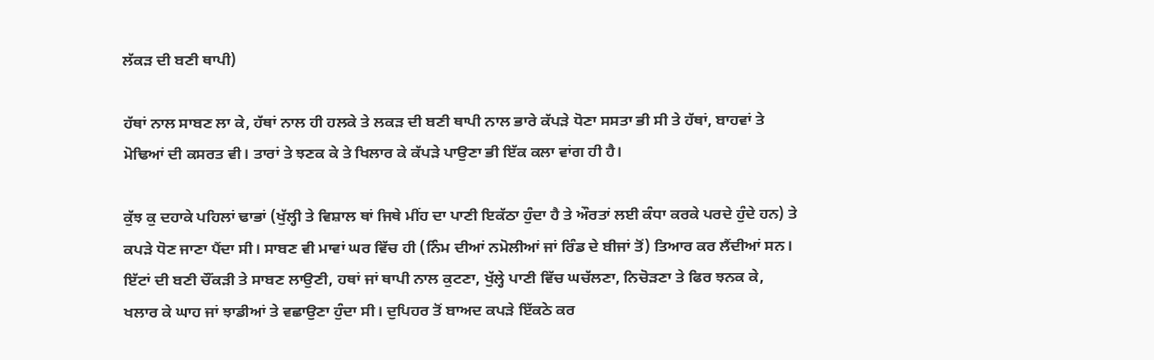ਲੱਕੜ ਦੀ ਬਣੀ ਥਾਪੀ)

ਹੱਥਾਂ ਨਾਲ ਸਾਬਣ ਲਾ ਕੇ, ਹੱਥਾਂ ਨਾਲ ਹੀ ਹਲਕੇ ਤੇ ਲਕੜ ਦੀ ਬਣੀ ਥਾਪੀ ਨਾਲ ਭਾਰੇ ਕੱਪੜੇ ਧੋਣਾ ਸਸਤਾ ਭੀ ਸੀ ਤੇ ਹੱਥਾਂ, ਬਾਹਵਾਂ ਤੇ ਮੋਢਿਆਂ ਦੀ ਕਸਰਤ ਵੀ। ਤਾਰਾਂ ਤੇ ਝਣਕ ਕੇ ਤੇ ਖਿਲਾਰ ਕੇ ਕੱਪੜੇ ਪਾਉਣਾ ਭੀ ਇੱਕ ਕਲਾ ਵਾਂਗ ਹੀ ਹੈ।

ਕੁੱਝ ਕੁ ਦਹਾਕੇ ਪਹਿਲਾਂ ਢਾਭਾਂ (ਖੁੱਲ੍ਹੀ ਤੇ ਵਿਸ਼ਾਲ ਥਾਂ ਜਿਥੇ ਮੀਂਹ ਦਾ ਪਾਣੀ ਇਕੱਠਾ ਹੁੰਦਾ ਹੈ ਤੇ ਔਰਤਾਂ ਲਈ ਕੰਧਾ ਕਰਕੇ ਪਰਦੇ ਹੁੰਦੇ ਹਨ) ਤੇ ਕਪੜੇ ਧੋਣ ਜਾਣਾ ਪੈਂਦਾ ਸੀ। ਸਾਬਣ ਵੀ ਮਾਵਾਂ ਘਰ ਵਿੱਚ ਹੀ (ਨਿੰਮ ਦੀਆਂ ਨਮੋਲੀਆਂ ਜਾਂ ਰਿੰਡ ਦੇ ਬੀਜਾਂ ਤੋਂ) ਤਿਆਰ ਕਰ ਲੈਂਦੀਆਂ ਸਨ। ਇੱਟਾਂ ਦੀ ਬਣੀ ਚੌਂਕੜੀ ਤੇ ਸਾਬਣ ਲਾਉਣੀ, ਹਥਾਂ ਜਾਂ ਥਾਪੀ ਨਾਲ ਕੁਟਣਾ, ਖੁੱਲ੍ਹੇ ਪਾਣੀ ਵਿੱਚ ਘਚੱਲਣਾ, ਨਿਚੋੜਣਾ ਤੇ ਫਿਰ ਝਨਕ ਕੇ, ਖਲਾਰ ਕੇ ਘਾਹ ਜਾਂ ਝਾਡੀਆਂ ਤੇ ਵਛਾਉਣਾ ਹੁੰਦਾ ਸੀ। ਦੁਪਿਹਰ ਤੋਂ ਬਾਅਦ ਕਪੜੇ ਇੱਕਠੇ ਕਰ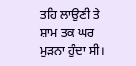ਤਹਿ ਲਾਉਣੀ ਤੇ ਸ਼ਾਮ ਤਕ ਘਰ ਮੁੜਨਾ ਹੁੰਦਾ ਸੀ।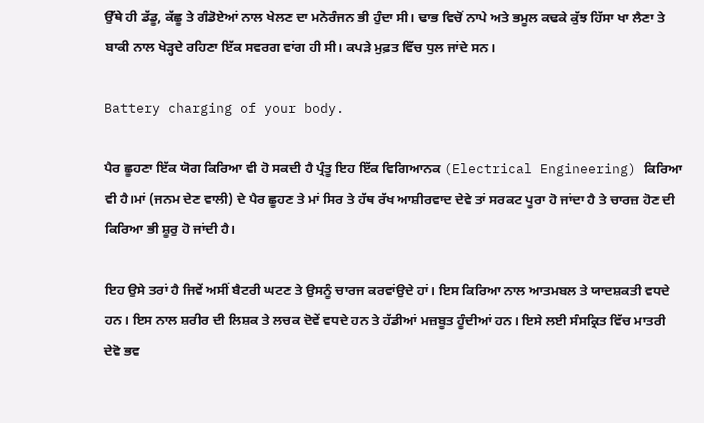ਉੱਥੇ ਹੀ ਡੱਡੂ, ਕੱਛੂ ਤੇ ਗੰਡੋਏਆਂ ਨਾਲ ਖੇਲਣ ਦਾ ਮਨੋਰੰਜਨ ਭੀ ਹੁੰਦਾ ਸੀ। ਢਾਭ ਵਿਚੋਂ ਨਾਪੇ ਅਤੇ ਭਮੂਲ ਕਢਕੇ ਕੁੱਝ ਹਿੱਸਾ ਖਾ ਲੈਣਾ ਤੇ ਬਾਕੀ ਨਾਲ ਖੇੜ੍ਹਦੇ ਰਹਿਣਾ ਇੱਕ ਸਵਰਗ ਵਾਂਗ ਹੀ ਸੀ। ਕਪੜੇ ਮੁਫ਼ਤ ਵਿੱਚ ਧੁਲ ਜਾਂਦੇ ਸਨ।

Battery charging of your body.

ਪੈਰ ਛੂਹਣਾ ਇੱਕ ਯੋਗ ਕਿਰਿਆ ਵੀ ਹੋ ਸਕਦੀ ਹੈ ਪ੍ਰੰਤੂ ਇਹ ਇੱਕ ਵਿਗਿਆਨਕ (Electrical Engineering) ਕਿਰਿਆ ਵੀ ਹੈ।ਮਾਂ (ਜਨਮ ਦੇਣ ਵਾਲੀ) ਦੇ ਪੈਰ ਛੂਹਣ ਤੇ ਮਾਂ ਸਿਰ ਤੇ ਹੱਥ ਰੱਖ ਆਸ਼ੀਰਵਾਦ ਦੇਵੇ ਤਾਂ ਸਰਕਟ ਪੂਰਾ ਹੋ ਜਾਂਦਾ ਹੈ ਤੇ ਚਾਰਜ਼ ਹੋਣ ਦੀ ਕਿਰਿਆ ਭੀ ਸ਼ੂਰੁ ਹੋ ਜਾਂਦੀ ਹੈ।

ਇਹ ਉਸੇ ਤਰਾਂ ਹੈ ਜਿਵੇਂ ਅਸੀਂ ਬੈਟਰੀ ਘਟਣ ਤੇ ਉਸਨੂੰ ਚਾਰਜ ਕਰਵਾਂਉਦੇ ਹਾਂ। ਇਸ ਕਿਰਿਆ ਨਾਲ ਆਤਮਬਲ ਤੇ ਯਾਦਸ਼ਕਤੀ ਵਧਦੇ ਹਨ। ਇਸ ਨਾਲ ਸ਼ਰੀਰ ਦੀ ਲਿਸ਼ਕ ਤੇ ਲਚਕ ਦੋਵੇਂ ਵਧਦੇ ਹਨ ਤੇ ਹੱਡੀਆਂ ਮਜ਼ਬੂਤ ਹੂੰਦੀਆਂ ਹਨ। ਇਸੇ ਲਈ ਸੰਸਕ੍ਰਿਤ ਵਿੱਚ ਮਾਤਰੀ ਦੇਵੋ ਭਵ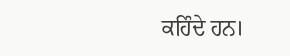ਕਹਿੰਦੇ ਹਨ।